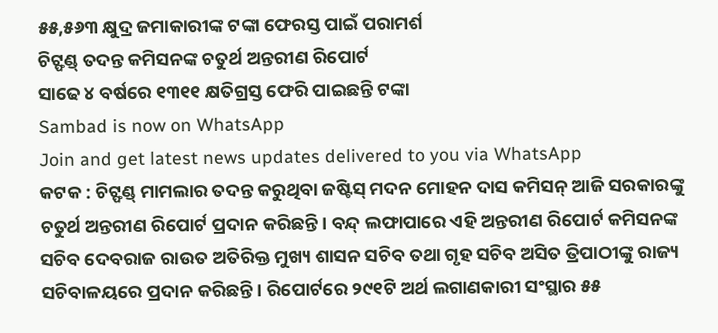୫୫,୫୬୩ କ୍ଷୁଦ୍ର ଜମାକାରୀଙ୍କ ଟଙ୍କା ଫେରସ୍ତ ପାଇଁ ପରାମର୍ଶ
ଚିଟ୍ଫଣ୍ଡ୍ ତଦନ୍ତ କମିସନଙ୍କ ଚତୁର୍ଥ ଅନ୍ତରୀଣ ରିପୋର୍ଟ
ସାଢେ ୪ ବର୍ଷରେ ୧୩୧୧ କ୍ଷତିଗ୍ରସ୍ତ ଫେରି ପାଇଛନ୍ତି ଟଙ୍କା
Sambad is now on WhatsApp
Join and get latest news updates delivered to you via WhatsApp
କଟକ : ଚିଟ୍ଫଣ୍ଡ୍ ମାମଲାର ତଦନ୍ତ କରୁଥିବା ଜଷ୍ଟିସ୍ ମଦନ ମୋହନ ଦାସ କମିସନ୍ ଆଜି ସରକାରଙ୍କୁ ଚତୁର୍ଥ ଅନ୍ତରୀଣ ରିପୋର୍ଟ ପ୍ରଦାନ କରିଛନ୍ତି। ବନ୍ଦ୍ ଲଫାପାରେ ଏହି ଅନ୍ତରୀଣ ରିପୋର୍ଟ କମିସନଙ୍କ ସଚିବ ଦେବରାଜ ରାଉତ ଅତିରିକ୍ତ ମୁଖ୍ୟ ଶାସନ ସଚିବ ତଥା ଗୃହ ସଚିବ ଅସିତ ତ୍ରିପାଠୀଙ୍କୁ ରାଜ୍ୟ ସଚିବାଳୟରେ ପ୍ରଦାନ କରିଛନ୍ତି। ରିପୋର୍ଟରେ ୨୯୧ଟି ଅର୍ଥ ଲଗାଣକାରୀ ସଂସ୍ଥାର ୫୫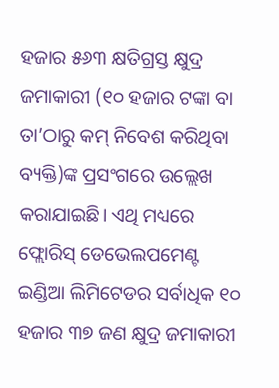ହଜାର ୫୬୩ କ୍ଷତିଗ୍ରସ୍ତ କ୍ଷୁଦ୍ର ଜମାକାରୀ (୧୦ ହଜାର ଟଙ୍କା ବା ତା’ଠାରୁ କମ୍ ନିବେଶ କରିଥିବା ବ୍ୟକ୍ତି)ଙ୍କ ପ୍ରସଂଗରେ ଉଲ୍ଲେଖ କରାଯାଇଛି। ଏଥି ମଧ୍ୟରେ ଫ୍ଲୋରିସ୍ ଡେଭେଲପମେଣ୍ଟ ଇଣ୍ଡିଆ ଲିମିଟେଡର ସର୍ବାଧିକ ୧୦ ହଜାର ୩୭ ଜଣ କ୍ଷୁଦ୍ର ଜମାକାରୀ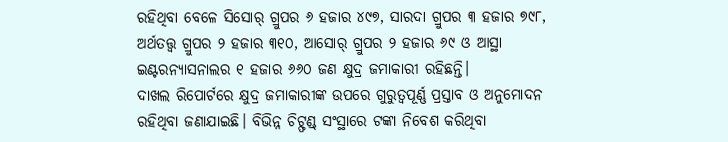ରହିଥିବା ବେଳେ ସିସୋର୍ ଗ୍ରୁପର ୬ ହଜାର ୪୯୭, ସାରଦା ଗ୍ରୁପର ୩ ହଜାର ୭୯୮, ଅର୍ଥତତ୍ତ୍ୱ ଗ୍ରୁପର ୨ ହଜାର ୩୧୦, ଆସୋର୍ ଗ୍ରୁପର ୨ ହଜାର ୬୯ ଓ ଆସ୍ଥା ଇଣ୍ଟରନ୍ୟାସନାଲର ୧ ହଜାର ୬୬୦ ଜଣ କ୍ଷୁଦ୍ର ଜମାକାରୀ ରହିଛନ୍ତି।
ଦାଖଲ ରିପୋର୍ଟରେ କ୍ଷୁଦ୍ର ଜମାକାରୀଙ୍କ ଉପରେ ଗୁରୁତ୍ଵପୂର୍ଣ୍ଣ ପ୍ରସ୍ତାବ ଓ ଅନୁମୋଦନ ରହିଥିବା ଜଣାଯାଇଛି। ବିଭିନ୍ନ ଚିଟ୍ଫଣ୍ଡ୍ ସଂସ୍ଥାରେ ଟଙ୍କା ନିବେଶ କରିଥିବା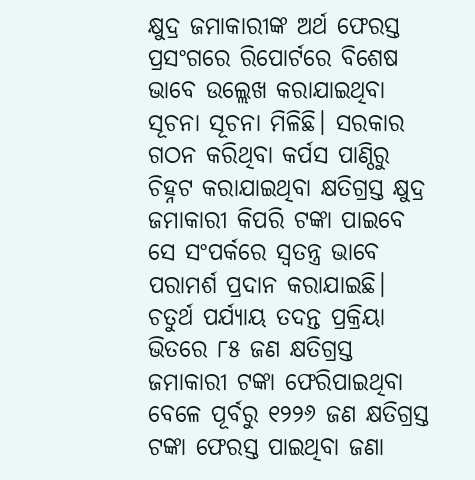କ୍ଷୁଦ୍ର ଜମାକାରୀଙ୍କ ଅର୍ଥ ଫେରସ୍ତ ପ୍ରସଂଗରେ ରିପୋର୍ଟରେ ବିଶେଷ ଭାବେ ଉଲ୍ଲେଖ କରାଯାଇଥିବା ସୂଚନା ସୂଚନା ମିଳିଛି। ସରକାର ଗଠନ କରିଥିବା କର୍ପସ ପାଣ୍ଠିରୁ ଚିହ୍ନଟ କରାଯାଇଥିବା କ୍ଷତିଗ୍ରସ୍ତ କ୍ଷୁଦ୍ର ଜମାକାରୀ କିପରି ଟଙ୍କା ପାଇବେ ସେ ସଂପର୍କରେ ସ୍ୱତନ୍ତ୍ର ଭାବେ ପରାମର୍ଶ ପ୍ରଦାନ କରାଯାଇଛି। ଚତୁର୍ଥ ପର୍ଯ୍ୟାୟ ତଦନ୍ତ ପ୍ରକ୍ରିୟା ଭିତରେ ୮୫ ଜଣ କ୍ଷତିଗ୍ରସ୍ତ ଜମାକାରୀ ଟଙ୍କା ଫେରିପାଇଥିବା ବେଳେ ପୂର୍ବରୁ ୧୨୨୬ ଜଣ କ୍ଷତିଗ୍ରସ୍ତ ଟଙ୍କା ଫେରସ୍ତ ପାଇଥିବା ଜଣା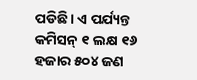ପଡିଛି। ଏ ପର୍ଯ୍ୟନ୍ତ କମିସନ୍ ୧ ଲକ୍ଷ ୧୬ ହଜାର ୫୦୪ ଜଣ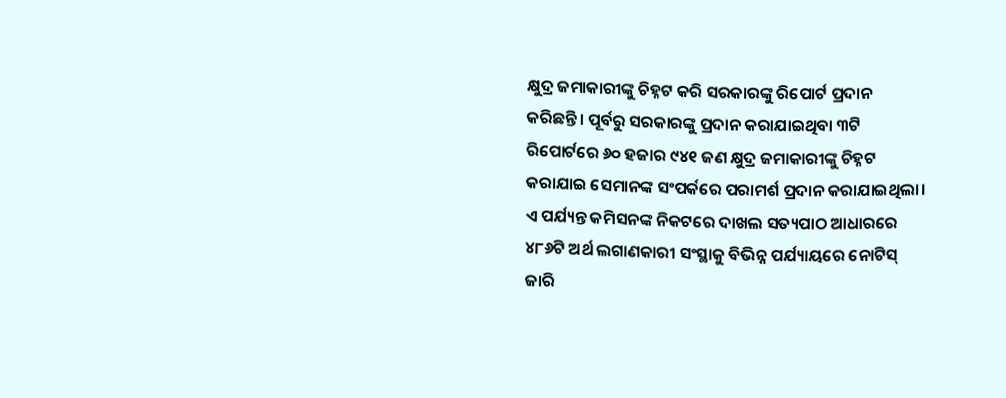କ୍ଷୁଦ୍ର ଜମାକାରୀଙ୍କୁ ଚିହ୍ନଟ କରି ସରକାରଙ୍କୁ ରିପୋର୍ଟ ପ୍ରଦାନ କରିଛନ୍ତି। ପୂର୍ବରୁ ସରକାରଙ୍କୁ ପ୍ରଦାନ କରାଯାଇଥିବା ୩ଟି ରିପୋର୍ଟରେ ୬୦ ହଜାର ୯୪୧ ଜଣ କ୍ଷୁଦ୍ର ଜମାକାରୀଙ୍କୁ ଚିହ୍ନଟ କରାଯାଇ ସେମାନଙ୍କ ସଂପର୍କରେ ପରାମର୍ଶ ପ୍ରଦାନ କରାଯାଇଥିଲା। ଏ ପର୍ଯ୍ୟନ୍ତ କମିସନଙ୍କ ନିକଟରେ ଦାଖଲ ସତ୍ୟପାଠ ଆଧାରରେ ୪୮୬ଟି ଅର୍ଥ ଲଗାଣକାରୀ ସଂସ୍ଥାକୁ ବିଭିନ୍ନ ପର୍ଯ୍ୟାୟରେ ନୋଟିସ୍ ଜାରି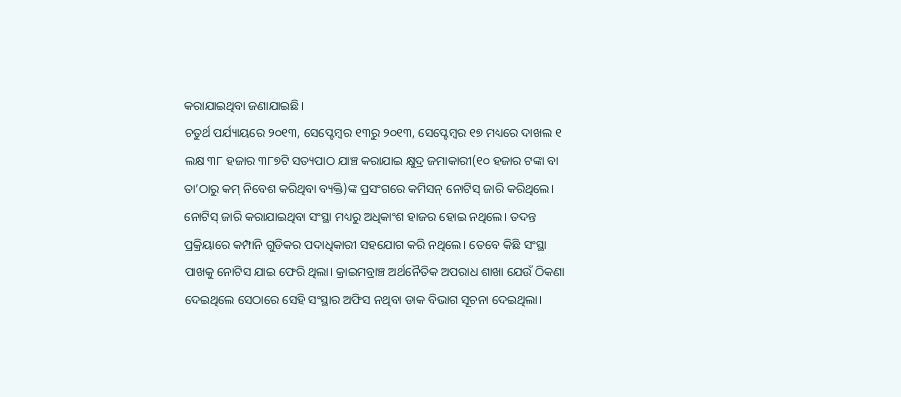କରାଯାଇଥିବା ଜଣାଯାଇଛି।
ଚତୁର୍ଥ ପର୍ଯ୍ୟାୟରେ ୨୦୧୩, ସେପ୍ଟେମ୍ବର ୧୩ରୁ ୨୦୧୩, ସେପ୍ଟେମ୍ବର ୧୭ ମଧ୍ୟରେ ଦାଖଲ ୧ ଲକ୍ଷ ୩୮ ହଜାର ୩୮୭ଟି ସତ୍ୟପାଠ ଯାଞ୍ଚ କରାଯାଇ କ୍ଷୁଦ୍ର ଜମାକାରୀ(୧୦ ହଜାର ଟଙ୍କା ବା ତା’ଠାରୁ କମ୍ ନିବେଶ କରିଥିବା ବ୍ୟକ୍ତି)ଙ୍କ ପ୍ରସଂଗରେ କମିସନ୍ ନୋଟିସ୍ ଜାରି କରିଥିଲେ। ନୋଟିସ୍ ଜାରି କରାଯାଇଥିବା ସଂସ୍ଥା ମଧ୍ୟରୁ ଅଧିକାଂଶ ହାଜର ହୋଇ ନଥିଲେ। ତଦନ୍ତ ପ୍ରକ୍ରିୟାରେ କମ୍ପାନି ଗୁଡିକର ପଦାଧିକାରୀ ସହଯୋଗ କରି ନଥିଲେ। ତେବେ କିଛି ସଂସ୍ଥା ପାଖକୁ ନୋଟିସ ଯାଇ ଫେରି ଥିଲା। କ୍ରାଇମବ୍ରାଞ୍ଚ ଅର୍ଥନୈତିକ ଅପରାଧ ଶାଖା ଯେଉଁ ଠିକଣା ଦେଇଥିଲେ ସେଠାରେ ସେହି ସଂସ୍ଥାର ଅଫିସ ନଥିବା ଡାକ ବିଭାଗ ସୂଚନା ଦେଇଥିଲା।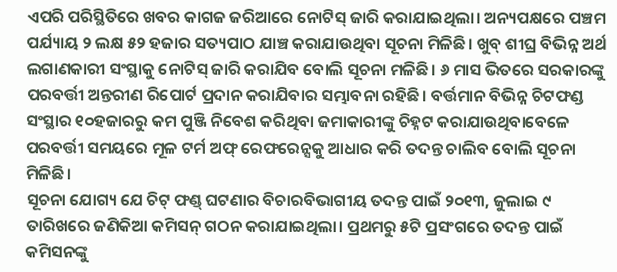ଏପରି ପରିସ୍ଥିତିରେ ଖବର କାଗଜ ଜରିଆରେ ନୋଟିସ୍ ଜାରି କରାଯାଇଥିଲା। ଅନ୍ୟପକ୍ଷରେ ପଞ୍ଚମ ପର୍ଯ୍ୟାୟ ୨ ଲକ୍ଷ ୫୨ ହଜାର ସତ୍ୟପାଠ ଯାଞ୍ଚ କରାଯାଉଥିବା ସୂଚନା ମିଳିଛି। ଖୁବ୍ ଶୀଘ୍ର ବିଭିନ୍ନ ଅର୍ଥ ଲଗାଣକାରୀ ସଂସ୍ଥାକୁ ନୋଟିସ୍ ଜାରି କରାଯିବ ବୋଲି ସୂଚନା ମଳିଛି। ୬ ମାସ ଭିତରେ ସରକାରଙ୍କୁ ପରବର୍ତ୍ତୀ ଅନ୍ତରୀଣ ରିପୋର୍ଟ ପ୍ରଦାନ କରାଯିବାର ସମ୍ଭାବନା ରହିଛି। ବର୍ତ୍ତମାନ ବିଭିନ୍ନ ଚିଟଫଣ୍ଡ ସଂସ୍ଥାର ୧୦ହଜାରରୁ କମ ପୁଞ୍ଜି ନିବେଶ କରିଥିବା ଜମାକାରୀଙ୍କୁ ଚିହ୍ନଟ କରାଯାଉଥିବାବେଳେ ପରବର୍ତ୍ତୀ ସମୟରେ ମୂଳ ଟର୍ମ ଅଫ୍ ରେଫରେନ୍ସକୁ ଆଧାର କରି ତଦନ୍ତ ଚାଲିବ ବୋଲି ସୂଚନା ମିଳିଛି।
ସୂଚନା ଯୋଗ୍ୟ ଯେ ଚିଟ୍ ଫଣ୍ଡ୍ ଘଟଣାର ବିଚାରବିଭାଗୀୟ ତଦନ୍ତ ପାଇଁ ୨୦୧୩, ଜୁଲାଇ ୯ ତାରିଖରେ ଜଣିକିଆ କମିସନ୍ ଗଠନ କରାଯାଇଥିଲା। ପ୍ରଥମରୁ ୫ଟି ପ୍ରସଂଗରେ ତଦନ୍ତ ପାଇଁ କମିସନଙ୍କୁ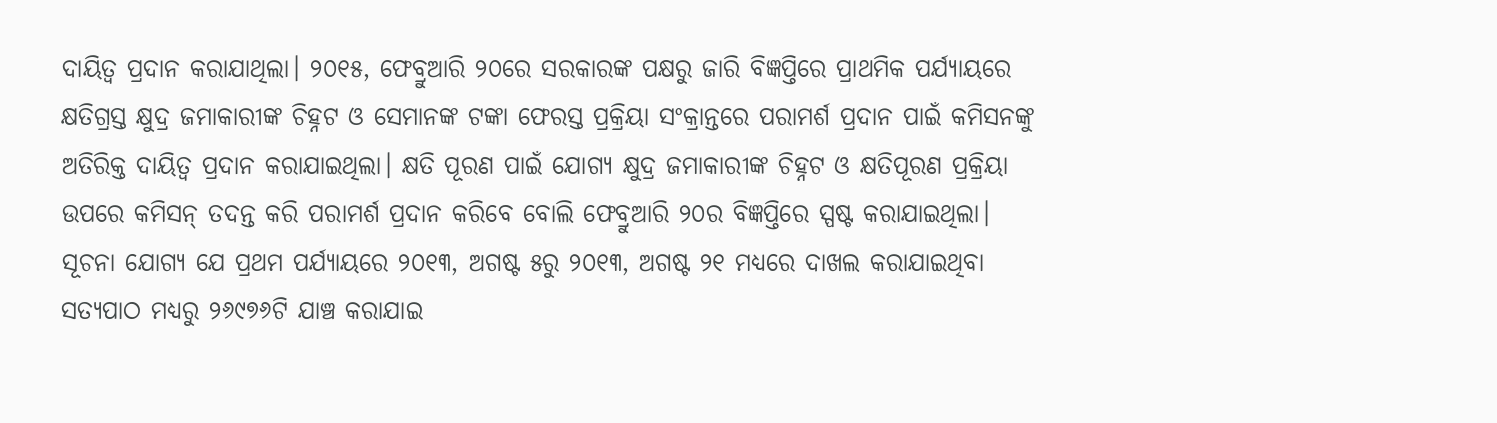ଦାୟିତ୍ଵ ପ୍ରଦାନ କରାଯାଥିଲା। ୨୦୧୫, ଫେବ୍ରୁଆରି ୨୦ରେ ସରକାରଙ୍କ ପକ୍ଷରୁ ଜାରି ବିଜ୍ଞପ୍ତିରେ ପ୍ରାଥମିକ ପର୍ଯ୍ୟାୟରେ କ୍ଷତିଗ୍ରସ୍ତ କ୍ଷୁଦ୍ର ଜମାକାରୀଙ୍କ ଚିହ୍ନଟ ଓ ସେମାନଙ୍କ ଟଙ୍କା ଫେରସ୍ତ ପ୍ରକ୍ରିୟା ସଂକ୍ରାନ୍ତରେ ପରାମର୍ଶ ପ୍ରଦାନ ପାଇଁ କମିସନଙ୍କୁ ଅତିରିକ୍ତ ଦାୟିତ୍ଵ ପ୍ରଦାନ କରାଯାଇଥିଲା। କ୍ଷତି ପୂରଣ ପାଇଁ ଯୋଗ୍ୟ କ୍ଷୁଦ୍ର ଜମାକାରୀଙ୍କ ଚିହ୍ନଟ ଓ କ୍ଷତିପୂରଣ ପ୍ରକ୍ରିୟା ଉପରେ କମିସନ୍ ତଦନ୍ତ କରି ପରାମର୍ଶ ପ୍ରଦାନ କରିବେ ବୋଲି ଫେବ୍ରୁଆରି ୨୦ର ବିଜ୍ଞପ୍ତିରେ ସ୍ପଷ୍ଟ କରାଯାଇଥିଲା।
ସୂଚନା ଯୋଗ୍ୟ ଯେ ପ୍ରଥମ ପର୍ଯ୍ୟାୟରେ ୨୦୧୩, ଅଗଷ୍ଟ ୫ରୁ ୨୦୧୩, ଅଗଷ୍ଟ ୨୧ ମଧ୍ୟରେ ଦାଖଲ କରାଯାଇଥିବା ସତ୍ୟପାଠ ମଧ୍ୟରୁ ୨୬୯୭୬ଟି ଯାଞ୍ଚ କରାଯାଇ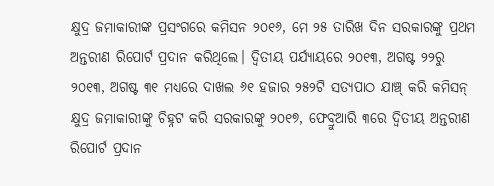କ୍ଷୁଦ୍ର ଜମାକାରୀଙ୍କ ପ୍ରସଂଗରେ କମିସନ ୨୦୧୬, ମେ ୨୫ ତାରିଖ ଦିନ ସରକାରଙ୍କୁ ପ୍ରଥମ ଅନ୍ତରୀଣ ରିପୋର୍ଟ ପ୍ରଦାନ କରିଥିଲେ। ଦ୍ୱିତୀୟ ପର୍ଯ୍ୟାୟରେ ୨୦୧୩, ଅଗଷ୍ଟ ୨୨ରୁ ୨୦୧୩, ଅଗଷ୍ଟ ୩୧ ମଧ୍ୟରେ ଦାଖଲ ୬୧ ହଜାର ୨୫୨ଟି ସତ୍ୟପାଠ ଯାଞ୍ଚ୍ କରି କମିସନ୍ କ୍ଷୁଦ୍ର ଜମାକାରୀଙ୍କୁ ଚିହ୍ନଟ କରି ସରକାରଙ୍କୁ ୨୦୧୭, ଫେବ୍ରୁଆରି ୩ରେ ଦ୍ୱିତୀୟ ଅନ୍ତରୀଣ ରିପୋର୍ଟ ପ୍ରଦାନ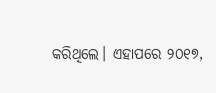କରିଥିଲେ। ଏହାପରେ ୨୦୧୭,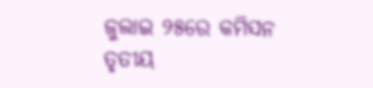ଜୁଲାଇ ୨୫ରେ କମିସନ ତୃତୀୟ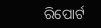ରିପୋର୍ଟ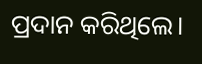ପ୍ରଦାନ କରିଥିଲେ।